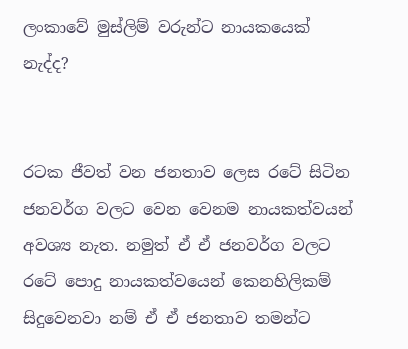ලංකාවේ මුස්ලිම් වරුන්ට නායකයෙක් නැද්ද?


රටක ජීවත් වන ජනතාව ලෙස රටේ සිටින ජනවර්ග වලට වෙන වෙනම නායකත්වයන් අවශ්‍ය නැත. නමුත් ඒ ඒ ජනවර්ග වලට රටේ පොදු නායකත්වයෙන් කෙනහිලිකම් සිදුවෙනවා නම් ඒ ඒ ජනතාව තමන්ට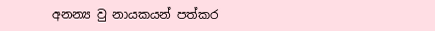අනන්‍ය වු නායකයන් පත්කර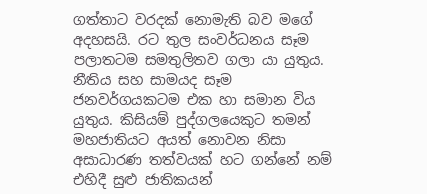ගත්තාට වරදක් නොමැති බව මගේ අදහසයි. රට තුල සංවර්ධනය සෑම පලාතටම සමතුලිතව ගලා යා යුතුය. නීතිය සහ සාමයද සෑම ජනවර්ගයකටම එක හා සමාන විය යුතුය. කිසියම් පුද්ගලයෙකුට තමන් මහජාතියට අයත් නොවන නිසා අසාධාරණ තත්වයක් හට ගන්නේ නම් එහිදී සුළු ජාතිකයන්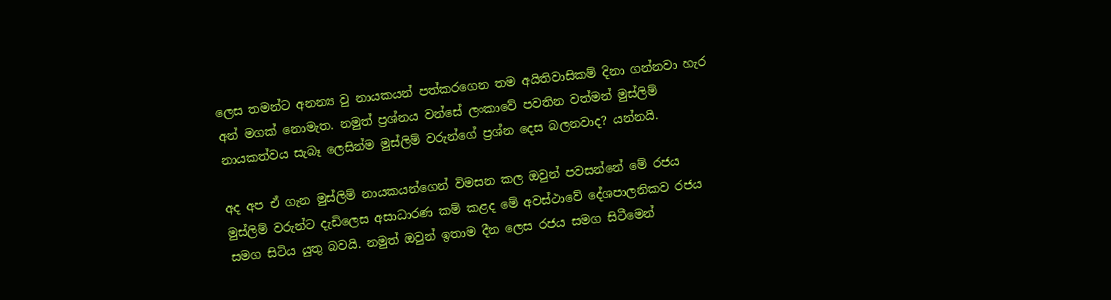ලෙස තමන්ට අනන්‍ය වු නායකයන් පත්කරගෙන තම අයිතිවාසිකම් දිනා ගන්නවා හැර අන් මගක් නොමැත. නමුත් ප්‍රශ්නය වන්සේ ලංකාවේ පවතින වත්මන් මුස්ලිම් නායකත්වය සැබෑ ලෙසින්ම මුස්ලිම් වරුන්ගේ ප්‍රශ්න දෙස බලනවාද? යන්නයි.

අද අප ඒ ගැන මුස්ලිම් නායකයන්ගෙන් විමසන කල ඔවුන් පවසන්නේ මේ රජය මුස්ලිම් වරුන්ට දැඩිලෙස අසාධාරණ කම් කළද මේ අවස්ථාවේ දේශපාලනිකව රජය සමග සිටිය යුතු බවයි. නමුත් ඔවුන් ඉතාම දීන ලෙස රජය සමග සිටීමෙන්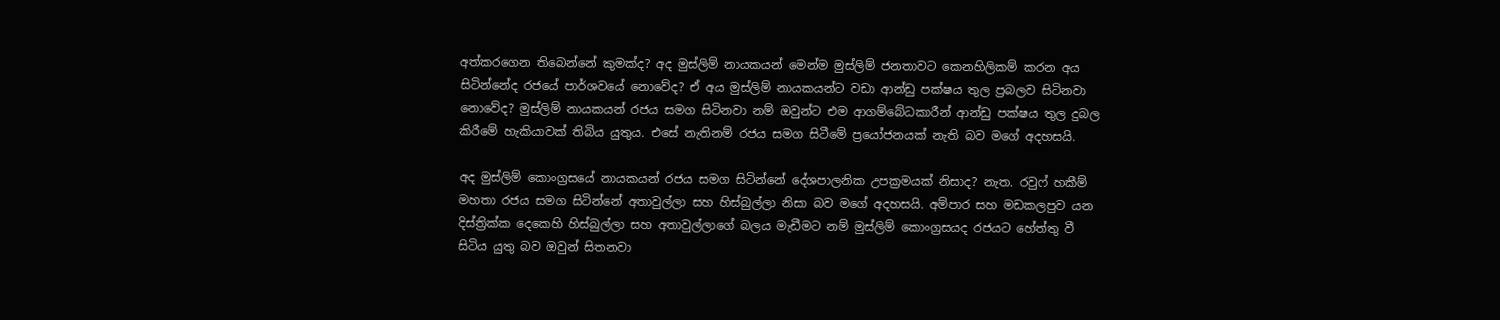අත්කරගෙන තිබෙන්නේ කුමක්ද? අද මුස්ලිම් නායකයන් මෙන්ම මුස්ලිම් ජනතාවට කෙනහිලිකම් කරන අය සිටින්නේද රජයේ පාර්ශවයේ නොවේද? ඒ අය මුස්ලිම් නායකයන්ට වඩා ආන්ඩු පක්ෂය තුල ප්‍රබලව සිටිනවා නොවේද? මුස්ලිම් නායකයන් රජය සමග සිටිනවා නම් ඔවුන්ට එම ආගම්බේධකාරීන් ආන්ඩු පක්ෂය තුල දුබල කිරීමේ හැකියාවක් තිබිය යුතුය. එසේ නැතිනම් රජය සමග සිටීමේ ප්‍රයෝජනයක් නැති බව මගේ අදහසයි.

අද මුස්ලිම් කොංග්‍රසයේ නායකයන් රජය සමග සිටින්නේ දේශපාලනික උපක්‍රමයක් නිසාද? නැත. රවුෆ් හකීම් මහතා රජය සමග සිටින්නේ අතාවුල්ලා සහ හිස්බුල්ලා නිසා බව මගේ අදහසයි. අම්පාර සහ මඩකලපුව යන දිස්ත්‍රික්ක දෙකෙහි හිස්බුල්ලා සහ අතාවුල්ලාගේ බලය මැඩීමට නම් මුස්ලිම් කොංග්‍රසයද රජයට හේත්තු වී සිටිය යුතු බව ඔවුන් සිතනවා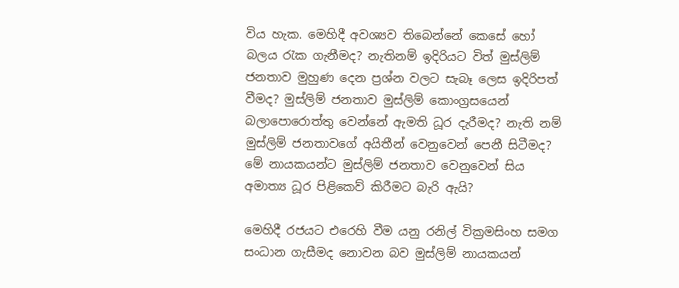විය හැක. මෙහිදී අවශ්‍යව තිබෙන්නේ කෙසේ හෝ බලය රැක ගැනීමද? නැතිනම් ඉදිරියට විත් මුස්ලිම් ජනතාව මුහුණ දෙන ප්‍රශ්න වලට සැබෑ ලෙස ඉදිරිපත් වීමද? මුස්ලිම් ජනතාව මුස්ලිම් කොංග්‍රසයෙන් බලාපොරොත්තු වෙන්නේ ඇමති ධූර දැරීමද? නැති නම් මුස්ලිම් ජනතාවගේ අයිතීන් වෙනුවෙන් පෙනී සිටීමද? මේ නායකයන්ට මුස්ලිම් ජනතාව වෙනුවෙන් සිය අමාත්‍ය ධූර පිළිකෙව් කිරීමට බැරි ඇයි?

මෙහිදී රජයට එරෙහි වීම යනු රනිල් වික්‍රමසිංහ සමග සංධාන ගැසීමද නොවන බව මුස්ලිම් නායකයන්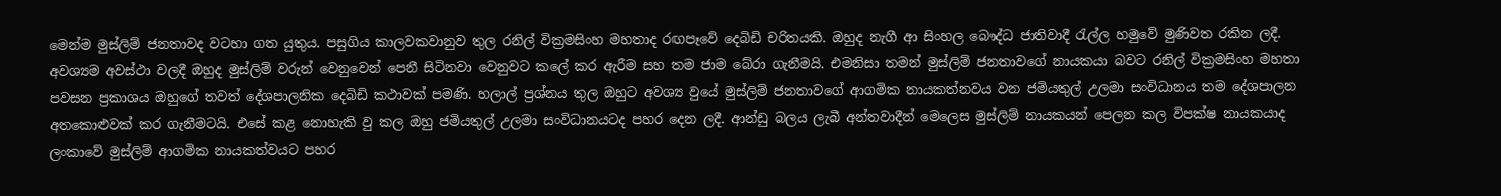මෙන්ම මුස්ලිම් ජනතාවද වටහා ගත යුතුය. පසුගිය කාලවකවානුව තුල රනිල් වික්‍රමසිංහ මහතාද රඟපෑවේ දෙබිඩි චරිතයකි. ඔහුද නැගී ආ සිංහල බෞද්ධ ජාතිවාදී රැල්ල හමුවේ මුණිවත රකින ලදී. අවශ්‍යම අවස්ථා වලදී ඔහුද මුස්ලිම් වරුන් වෙනුවෙන් පෙනී සිටිනවා වෙනුවට කලේ කර ඇරීම සහ තම ජාම බේරා ගැනීමයි. එමනිසා තමන් මුස්ලිම් ජනතාවගේ නායකයා බවට රනිල් වික්‍රමසිංහ මහතා පවසන ප්‍රකාශය ඔහුගේ තවත් දේශපාලනික දෙබිඩි කථාවක් පමණි. හලාල් ප්‍රශ්නය තුල ඔහුට අවශ්‍ය වුයේ මුස්ලිම් ජනතාවගේ ආගමික නායකත්නවය වන ජමියතුල් උලමා සංවිධානය තම දේශපාලන අතකොළුවක් කර ගැනීමටයි. එසේ කළ නොහැකි වු කල ඔහු ජමියතුල් උලමා සංවිධානයටද පහර දෙන ලදී. ආන්ඩු බලය ලැබී අන්තවාදීන් මෙලෙස මුස්ලිම් නායකයන් පෙලන කල විපක්ෂ නායකයාද ලංකාවේ මුස්ලිම් ආගමික නායකත්වයට පහර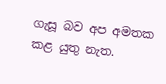ගැසූ බව අප අමතක කළ යුතු නැත.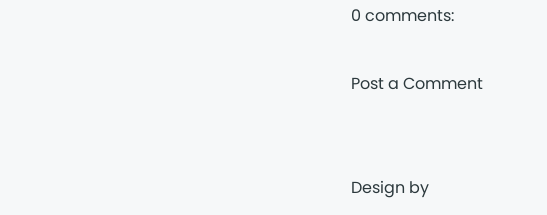0 comments:

Post a Comment


Design by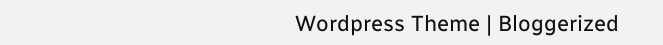Wordpress Theme | Bloggerized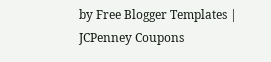by Free Blogger Templates | JCPenney Coupons